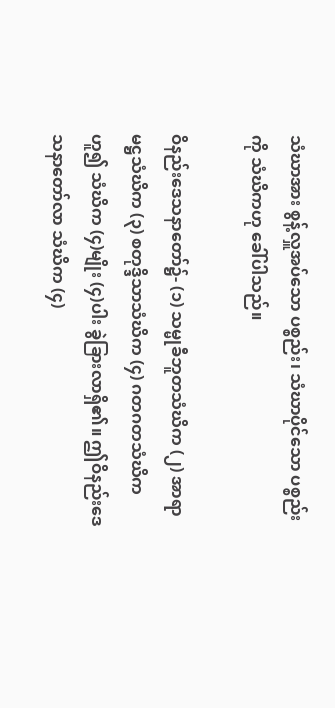သံဃာအား စွန့်လှူအပ်သော ပစ္စည်း၊ သံဃာပိုင်သော ပစ္စည်းကို သံဃိကဟု ခေါ်ပါသည်။

ဝိနည်းဒေသနာတော်၌- (၁) သမ္မုခီဘူတသံဃိက (၂) အာရာမဋ္ဌသံဃိက (၃) စတုဒ္ဒိသာသံဃိက (၄) ဂတဂတသံဃိကဟူ၍ သံဃိက (၄)မျိုး (၄)ပါး ခွဲခြားလာရှိ၏။ ဤဝိနည်းဒေသနာတော်လာ သံဃိက (၄)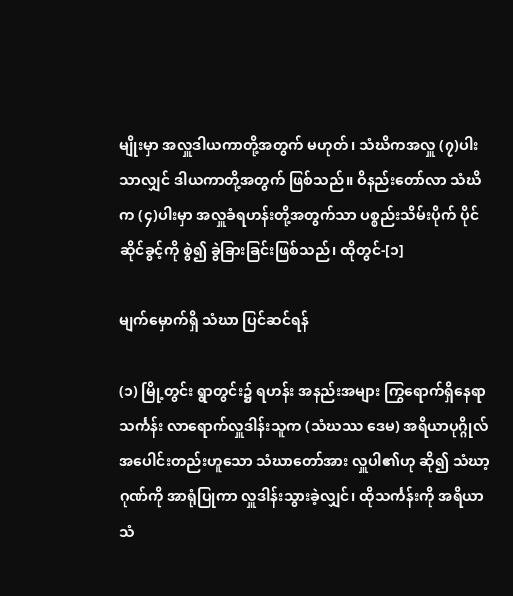မျိုးမှာ အလှူဒါယကာတို့အတွက် မဟုတ်၊ သံဃိကအလှူ (၇)ပါးသာလျှင် ဒါယကာတို့အတွက် ဖြစ်သည်။ ဝိနည်းတော်လာ သံဃိက (၄)ပါးမှာ အလှူခံရဟန်းတို့အတွက်သာ ပစ္စည်းသိမ်းပိုက် ပိုင်ဆိုင်ခွင့်ကို စွဲ၍ ခွဲခြားခြင်းဖြစ်သည်၊ ထိုတွင်-[၁]

မျက်မှောက်ရှိ သံဃာ ပြင်ဆင်ရန်

(၁) မြို့တွင်း ရွာတွင်း၌ ရဟန်း အနည်းအများ ကြွရောက်ရှိနေရာ သင်္ကန်း လာရောက်လှူဒါန်းသူက (သံဃဿ ဒေမ) အရိယာပုဂ္ဂိုလ် အပေါင်းတည်းဟူသော သံဃာတော်အား လှူပါ၏ဟု ဆို၍ သံဃာ့ဂုဏ်ကို အာရုံပြုကာ လှူဒါန်းသွားခဲ့လျှင်၊ ထိုသင်္ကန်းကို အရိယာသံ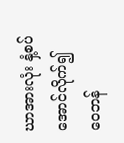ဃာအားလုံး နှံ့စပ်အောင်လိုက်၍ ဝေဘန်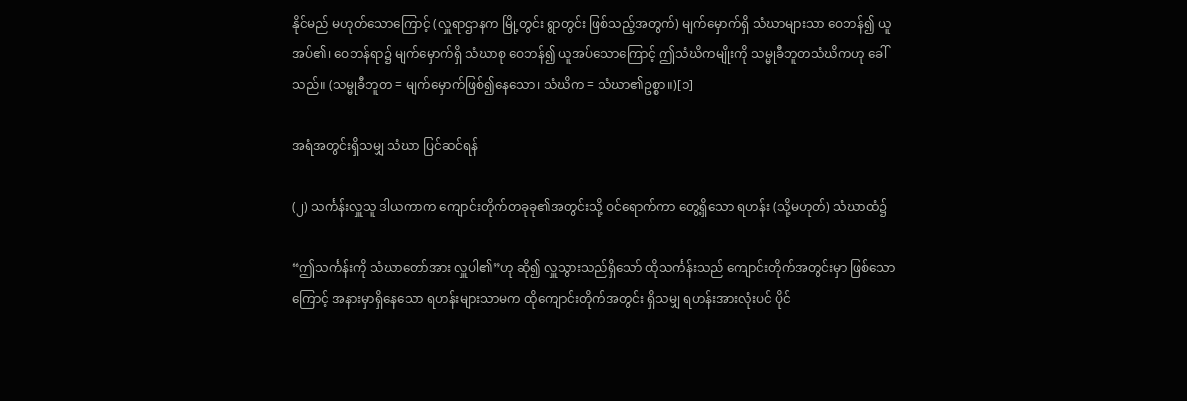နိုင်မည် မဟုတ်သောကြောင့် (လှူရာဌာနက မြို့တွင်း ရွာတွင်း ဖြစ်သည့်အတွက်) မျက်မှောက်ရှိ သံဃာများသာ ဝေဘန်၍ ယူအပ်၏၊ ဝေဘန်ရာ၌ မျက်မှောက်ရှိ သံဃာစု ဝေဘန်၍ ယူအပ်သောကြောင့် ဤသံဃိကမျိုးကို သမ္မုခီဘူတသံဃိကဟု ခေါ်သည်။ (သမ္မုခီဘူတ = မျက်မှောက်ဖြစ်၍နေသော၊ သံဃိက = သံဃာ၏ဥစ္စာ။)[၁]

အရံအတွင်းရှိသမျှ သံဃာ ပြင်ဆင်ရန်

(၂) သင်္ကန်းလှူသူ ဒါယကာက ကျောင်းတိုက်တခုခု၏အတွင်းသို့ ဝင်ရောက်ကာ တွေ့ရှိသော ရဟန်း (သို့မဟုတ်) သံဃာထံ၌

“ဤသင်္ကန်းကို သံဃာတော်အား လှူပါ၏”ဟု ဆို၍ လှူသွားသည်ရှိသော် ထိုသင်္ကန်းသည် ကျောင်းတိုက်အတွင်းမှာ ဖြစ်သောကြောင့် အနားမှာရှိနေသော ရဟန်းများသာမက ထိုကျောင်းတိုက်အတွင်း ရှိသမျှ ရဟန်းအားလုံးပင် ပိုင်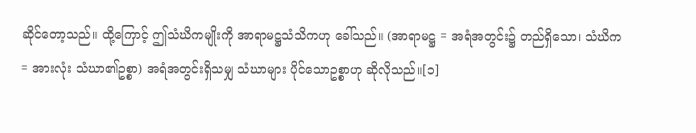ဆိုင်တော့သည်။ ထို့ကြောင့် ဤသံဃိကမျိုးကို အာရာမဋ္ဌသံသိကဟု ခေါ်သည်။ (အာရာမဋ္ဌ = အရံအတွင်း၌ တည်ရှိသော၊ သံဃိက = အားလုံး သံဃာ၏ဥစ္စာ) အရံအတွင်းရှိသမျှ သံဃာများ ပိုင်သောဥစ္စာဟု ဆိုလိုသည်။[၁]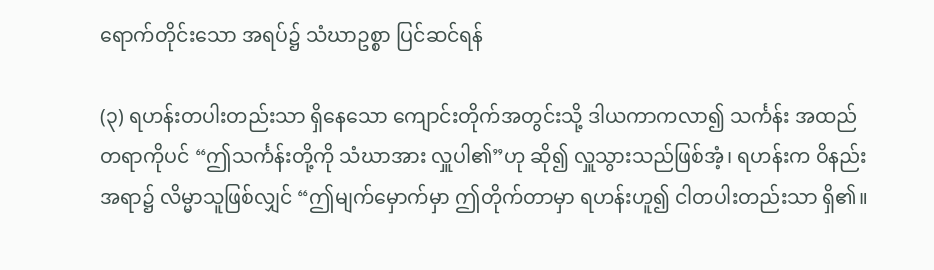ရောက်တိုင်းသော အရပ်၌ သံဃာဥစ္စာ ပြင်ဆင်ရန်

(၃) ရဟန်းတပါးတည်းသာ ရှိနေသော ကျောင်းတိုက်အတွင်းသို့ ဒါယကာကလာ၍ သင်္ကန်း အထည်တရာကိုပင် “ဤသင်္ကန်းတို့ကို သံဃာအား လှူပါ၏”ဟု ဆို၍ လှူသွားသည်ဖြစ်အံ့၊ ရဟန်းက ဝိနည်းအရာ၌ လိမ္မာသူဖြစ်လျှင် “ဤမျက်မှောက်မှာ ဤတိုက်တာမှာ ရဟန်းဟူ၍ ငါတပါးတည်းသာ ရှိ၏။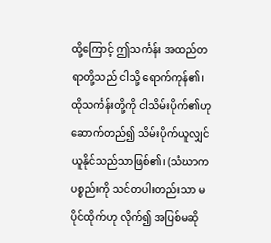ထို့ကြောင့် ဤသင်္ကန်း အထည်တရာတို့သည် ငါသို့ ရောက်ကုန်၏၊ ထိုသင်္ကန်းတို့ကို ငါသိမ်းပိုက်၏ဟု ဆောက်တည်၍ သိမ်းပိုက်ယူလျှင် ယူနိုင်သည်သာဖြစ်၏၊ (သံဃာက ပစ္စည်းကို သင်တပါးတည်းသာ မပိုင်ထိုက်ဟု လိုက်၍ အပြစ်မဆို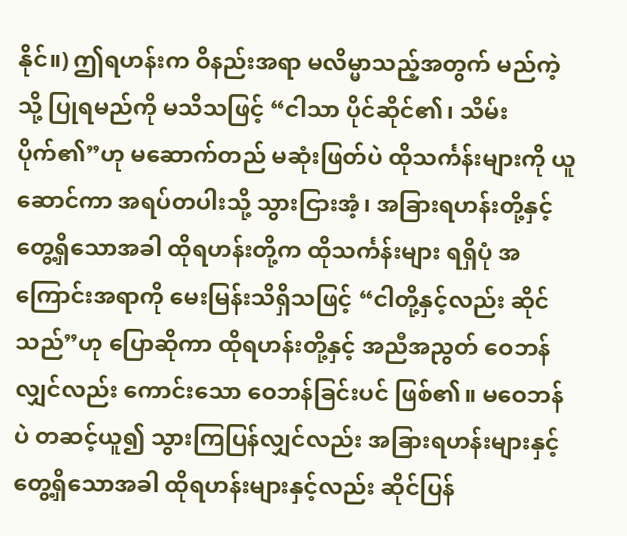နိုင်။) ဤရဟန်းက ဝိနည်းအရာ မလိမ္မာသည့်အတွက် မည်ကဲ့သို့ ပြုရမည်ကို မသိသဖြင့် “ငါသာ ပိုင်ဆိုင်၏၊ သိမ်းပိုက်၏”ဟု မဆောက်တည် မဆုံးဖြတ်ပဲ ထိုသင်္ကန်းများကို ယူဆောင်ကာ အရပ်တပါးသို့ သွားငြားအံ့၊ အခြားရဟန်းတို့နှင့် တွေ့ရှိသောအခါ ထိုရဟန်းတို့က ထိုသင်္ကန်းများ ရရှိပုံ အကြောင်းအရာကို မေးမြန်းသိရှိသဖြင့် “ငါတို့နှင့်လည်း ဆိုင်သည်”ဟု ပြောဆိုကာ ထိုရဟန်းတို့နှင့် အညီအညွတ် ဝေဘန်လျှင်လည်း ကောင်းသော ဝေဘန်ခြင်းပင် ဖြစ်၏။ မဝေဘန်ပဲ တဆင့်ယူ၍ သွားကြပြန်လျှင်လည်း အခြားရဟန်းများနှင့် တွေ့ရှိသောအခါ ထိုရဟန်းများနှင့်လည်း ဆိုင်ပြန်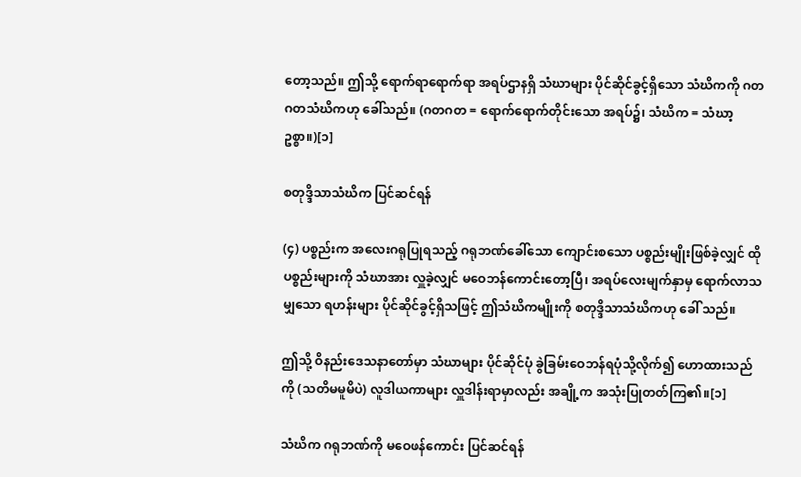တော့သည်။ ဤသို့ ရောက်ရာရောက်ရာ အရပ်ဌာနရှိ သံဃာများ ပိုင်ဆိုင်ခွင့်ရှိသော သံဃိကကို ဂတဂတသံဃိကဟု ခေါ်သည်။ (ဂတဂတ = ရောက်ရောက်တိုင်းသော အရပ်၌၊ သံဃိက = သံဃာ့ဥစ္စာ။)[၁]

စတုဒ္ဒိသာသံဃိက ပြင်ဆင်ရန်

(၄) ပစ္စည်းက အလေးဂရုပြုရသည့် ဂရုဘဏ်ခေါ်သော ကျောင်းစသော ပစ္စည်းမျိုးဖြစ်ခဲ့လျှင် ထိုပစ္စည်းများကို သံဃာအား လှူခဲ့လျှင် မဝေဘန်ကောင်းတော့ပြီ၊ အရပ်လေးမျက်နှာမှ ရောက်လာသမျှသော ရဟန်းများ ပိုင်ဆိုင်ခွင့်ရှိသဖြင့် ဤသံဃိကမျိုးကို စတုဒ္ဒိသာသံဃိကဟု ခေါ် သည်။

ဤသို့ ဝိနည်းဒေသနာတော်မှာ သံဃာများ ပိုင်ဆိုင်ပုံ ခွဲခြမ်းဝေဘန်ရပုံသို့လိုက်၍ ဟောထားသည်ကို (သတိမမူမိပဲ) လူဒါယကာများ လှူဒါန်းရာမှာလည်း အချို့က အသုံးပြုတတ်ကြ၏။[၁]

သံဃိက ဂရုဘဏ်ကို မဝေဖန်ကောင်း ပြင်ဆင်ရန်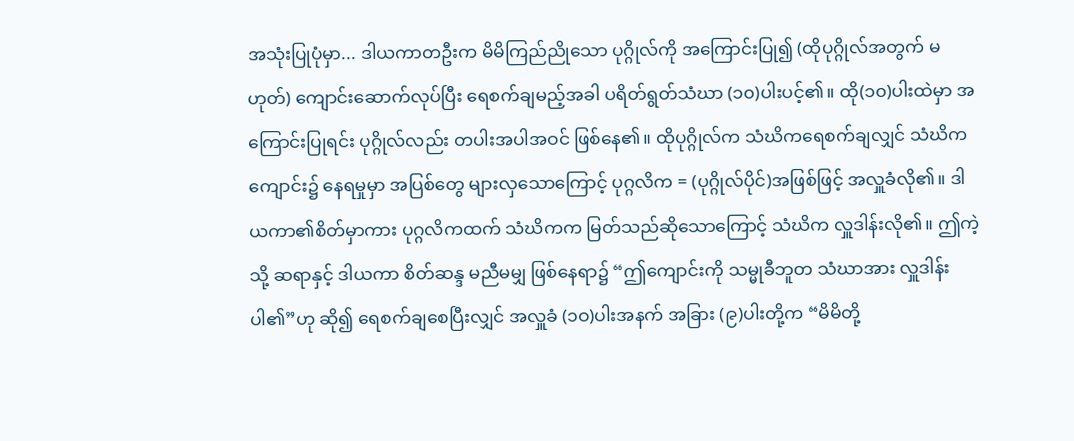အသုံးပြုပုံမှာ... ဒါယကာတဦးက မိမိကြည်ညိုသော ပုဂ္ဂိုလ်ကို အကြောင်းပြု၍ (ထိုပုဂ္ဂိုလ်အတွက် မဟုတ်) ကျောင်းဆောက်လုပ်ပြီး ရေစက်ချမည့်အခါ ပရိတ်ရွတ်သံဃာ (၁၀)ပါးပင့်၏။ ထို(၁၀)ပါးထဲမှာ အကြောင်းပြုရင်း ပုဂ္ဂိုလ်လည်း တပါးအပါအဝင် ဖြစ်နေ၏။ ထိုပုဂ္ဂိုလ်က သံဃိကရေစက်ချလျှင် သံဃိကကျောင်း၌ နေရမှုမှာ အပြစ်တွေ များလှသောကြောင့် ပုဂ္ဂလိက = (ပုဂ္ဂိုလ်ပိုင်)အဖြစ်ဖြင့် အလှူခံလို၏။ ဒါယကာ၏စိတ်မှာကား ပုဂ္ဂလိကထက် သံဃိကက မြတ်သည်ဆိုသောကြောင့် သံဃိက လှူဒါန်းလို၏။ ဤကဲ့သို့ ဆရာနှင့် ဒါယကာ စိတ်ဆန္ဒ မညီမမျှ ဖြစ်နေရာ၌ “ဤကျောင်းကို သမ္မုခီဘူတ သံဃာအား လှူဒါန်းပါ၏”ဟု ဆို၍ ရေစက်ချစေပြီးလျှင် အလှူခံ (၁ဝ)ပါးအနက် အခြား (၉)ပါးတို့က “မိမိတို့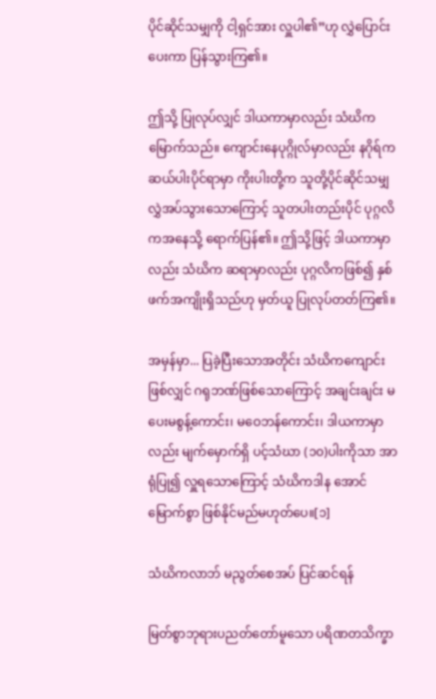ပိုင်ဆိုင်သမျှကို ငါ့ရှင်အား လှူပါ၏”ဟု လွှဲပြောင်းပေးကာ ပြန်သွားကြ၏။

ဤသို့ ပြုလုပ်လျှင် ဒါယကာမှာလည်း သံဃိကမြောက်သည်။ ကျောင်းနေပုဂ္ဂိုလ်မှာလည်း နဂိုရ်က ဆယ်ပါးပိုင်ရာမှာ ကိုးပါးတို့က သူတို့ပိုင်ဆိုင်သမျှ လွှဲအပ်သွားသောကြောင့် သူတပါးတည်းပိုင် ပုဂ္ဂလိကအနေသို့ ရောက်ပြန်၏။ ဤသို့ဖြင့် ဒါယကာမှာလည်း သံဃိက ဆရာမှာလည်း ပုဂ္ဂလိကဖြစ်၍ နှစ်ဖက်အကျိုးရှိသည်ဟု မှတ်ယူ ပြုလုပ်တတ်ကြ၏။

အမှန်မှာ... ပြခဲ့ပြီးသောအတိုင်း သံဃိကကျောင်းဖြစ်လျှင် ဂရုဘဏ်ဖြစ်သောကြောင့် အချင်းချင်း မပေးမစွန့်ကောင်း၊ မဝေဘန်ကောင်း၊ ဒါယကာမှာလည်း မျက်မှောက်ရှိ ပင့်သံဃာ (၁၀)ပါးကိုသာ အာရုံပြု၍ လှူရသောကြောင့် သံဃိကဒါန အောင်မြောက်စွာ ဖြစ်နိုင်မည်မဟုတ်ပေ။[၁]

သံဃိကလာဘ် မညွတ်စေအပ် ပြင်ဆင်ရန်

မြတ်စွာဘုရားပညတ်တော်မူသော ပရိဏတသိက္ခာ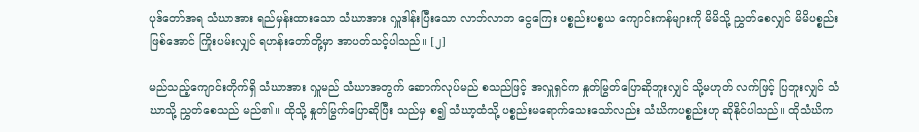ပုဒ်တော်အရ သံဃာအား ရည်မှန်းထားသော သံဃာအား လှူဒါန်းပြီးသော လာဘ်လာဘ ငွေကြေး ပစ္စည်းပစ္စယ ကျောင်းကန်များကို မိမိသို့ ညွှတ်စေလျှင် မိမိပစ္စည်းဖြစ်အောင် ကြိုးပမ်းလျှင် ရဟန်းတော်တို့မှာ အာပတ်သင့်ပါသည်။ [၂]

မည်သည့်ကျောင်းတိုက်ရှိ သံဃာအား လှူမည် သံဃာအတွက် ဆောက်လုပ်မည် စသည်ဖြင့် အလှူရှင်က နှုတ်မြွတ်ပြောဆိုဘူးလျှင် သို့မဟုတ် လက်ဖြင့် ပြဘူးလျှင် သံဃာသို့ ညွှတ်စေသည် မည်၏။ ထိုသို့ နှုတ်မြွက်ပြောဆိုပြီး သည်မှ စ၍ သံဃာ့ထံသို့ ပစ္စည်းမရောက်သေးသော်လည်း သံဃိကပစ္စည်းဟု ဆိုနိုင်ပါသည်။ ထိုသံဃိက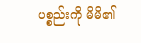ပစ္စည်းကို မိမိ၏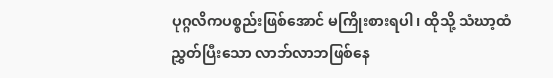ပုဂ္ဂလိကပစ္စည်းဖြစ်အောင် မကြိုးစားရပါ၊ ထိုသို့ သံဃာ့ထံ ညွှတ်ပြီးသော လာဘ်လာဘဖြစ်နေ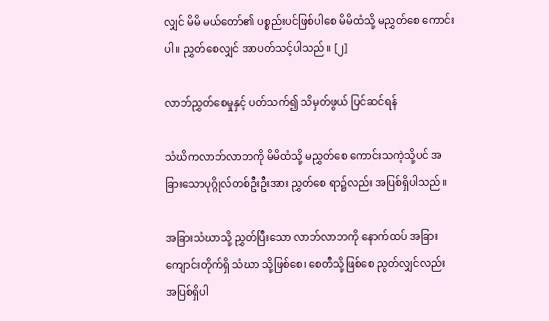လျှင် မိမိ မယ်တော်၏ ပစ္စည်းပင်ဖြစ်ပါစေ မိမိထံသို့ မညွှတ်စေ ကောင်းပါ။ ညွှတ်စေလျှင် အာပတ်သင့်ပါသည်။ [၂]

လာဘ်ညွှတ်စေမှုနှင့် ပတ်သက်၍ သိမှတ်ဖွယ် ပြင်ဆင်ရန်

သံဃိကလာဘ်လာဘကို မိမိထံသို့ မညွှတ်စေ ကောင်းသကဲ့သို့ပင် အခြားသောပုဂ္ဂိုလ်တစ်ဦးဦးအား ညွှတ်စေ ရာ၌လည်း အပြစ်ရှိပါသည်။

အခြားသံဃာသို့ ညွှတ်ပြီးသော လာဘ်လာဘကို နောက်ထပ် အခြားကျောင်းတိုက်ရှိ သံဃာ သို့ဖြစ်စေ၊ စေတီသို့ဖြစ်စေ ညွတ်လျှင်လည်း အပြစ်ရှိပါ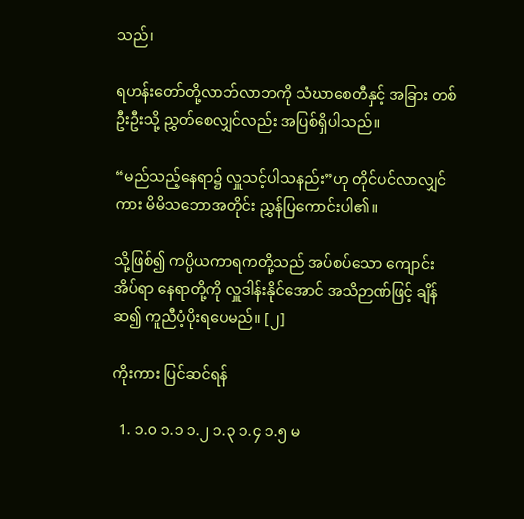သည်၊

ရဟန်းတော်တို့လာဘ်လာဘကို သံဃာစေတီနှင့် အခြား တစ်ဦးဦးသို့ ညွှတ်စေလျှင်လည်း အပြစ်ရှိပါသည်။

“မည်သည့်နေရာ၌ လှူသင့်ပါသနည်း”ဟု တိုင်ပင်လာလျှင်ကား မိမိသဘောအတိုင်း ညွှန်ပြကောင်းပါ၏။

သို့ဖြစ်၍ ကပ္ပိယကာရကတို့သည် အပ်စပ်သော ကျောင်း အိပ်ရာ နေရာတို့ကို လှူဒါန်းနိုင်အောင် အသိဉာဏ်ဖြင့် ချိန်ဆ၍ ကူညီပံ့ပိုးရပေမည်။ [၂]

ကိုးကား ပြင်ဆင်ရန်

  1. ၁.၀ ၁.၁ ၁.၂ ၁.၃ ၁.၄ ၁.၅ မ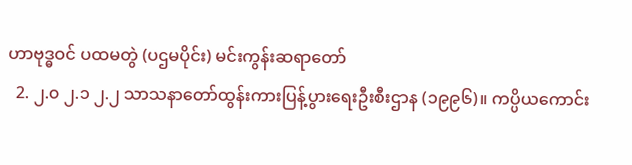ဟာဗုဒ္ဓဝင် ပထမတွဲ (ပဌမပိုင်း) မင်းကွန်းဆရာတော်
  2. ၂.၀ ၂.၁ ၂.၂ သာသနာတော်ထွန်းကားပြန့်ပွားရေးဦးစီးဌာန (၁၉၉၆)။ ကပ္ပိယကောင်း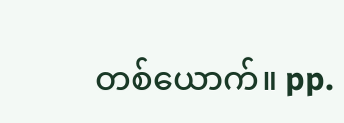တစ်ယောက်။ pp.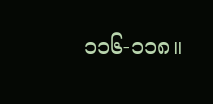၁၁၆-၁၁၈။